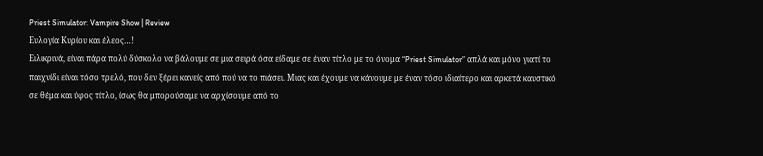Priest Simulator: Vampire Show | Review
Ευλογία Κυρίου και έλεος…!
Ειλικρινά, είναι πάρα πολύ δύσκολο να βάλουμε σε μια σειρά όσα είδαμε σε έναν τίτλο με το όνομα “Priest Simulator” απλά και μόνο γιατί το παιχνίδι είναι τόσο τρελό, που δεν ξέρει κανείς από πού να το πιάσει. Μιας και έχουμε να κάνουμε με έναν τόσο ιδιαίτερο και αρκετά καυστικό σε θέμα και ύφος τίτλο, ίσως θα μπορούσαμε να αρχίσουμε από το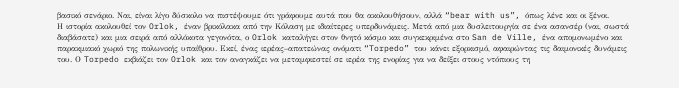βασικό σενάριο. Ναι, είναι λίγο δύσκολο να πιστέψουμε ότι γράφουμε αυτά που θα ακολουθήσουν, αλλά “bear with us”, όπως λένε και οι ξένοι.
Η ιστορία ακολουθεί τον Orlok, έναν βρικόλακα από την Κόλαση με ιδιαίτερες υπερδυνάμεις. Μετά από μια δυσλειτουργία σε ένα ασανσέρ (ναι, σωστά διαβάσατε) και μια σειρά από αλλόκοτα γεγονότα, ο Orlok καταλήγει στον θνητό κόσμο και συγκεκριμένα στο San de Ville, ένα απομονωμένο και παρακμιακό χωριό της πολωνικής υπαίθρου. Εκεί, ένας ιερέας–απατεώνας ονόματι “Torpedo” του κάνει εξορκισμό, αφαιρώντας τις δαιμονικές δυνάμεις του. Ο Torpedo εκβιάζει τον Orlok και τον αναγκάζει να μεταμφιεστεί σε ιερέα της ενορίας για να δείξει στους ντόπιους τη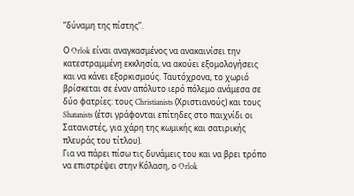“δύναμη της πίστης”.

Ο Orlok είναι αναγκασμένος να ανακαινίσει την κατεστραμμένη εκκλησία, να ακούει εξομολογήσεις και να κάνει εξορκισμούς. Ταυτόχρονα, το χωριό βρίσκεται σε έναν απόλυτο ιερό πόλεμο ανάμεσα σε δύο φατρίες: τους Christianists (Χριστιανούς) και τους Shatanists (έτσι γράφονται επίτηδες στο παιχνίδι οι Σατανιστές, για χάρη της κωμικής και σατιρικής πλευράς του τίτλου).
Για να πάρει πίσω τις δυνάμεις του και να βρει τρόπο να επιστρέψει στην Κόλαση, ο Orlok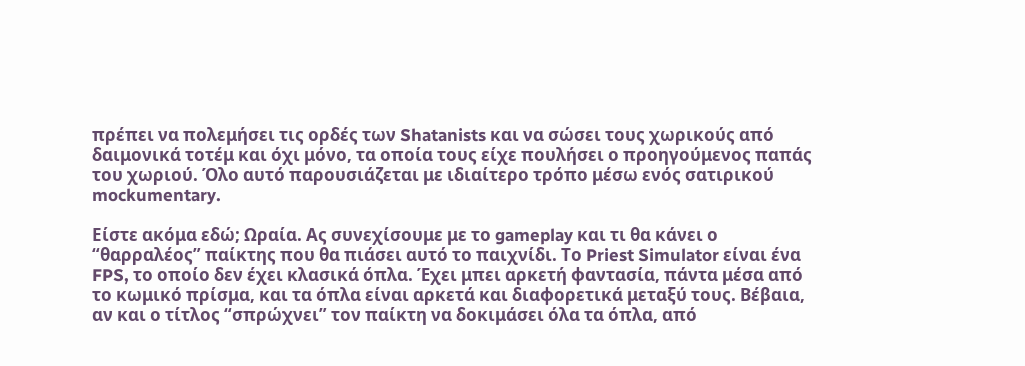πρέπει να πολεμήσει τις ορδές των Shatanists και να σώσει τους χωρικούς από δαιμονικά τοτέμ και όχι μόνο, τα οποία τους είχε πουλήσει ο προηγούμενος παπάς του χωριού. Όλο αυτό παρουσιάζεται με ιδιαίτερο τρόπο μέσω ενός σατιρικού mockumentary.

Είστε ακόμα εδώ; Ωραία. Ας συνεχίσουμε με το gameplay και τι θα κάνει ο “θαρραλέος” παίκτης που θα πιάσει αυτό το παιχνίδι. Το Priest Simulator είναι ένα FPS, το οποίο δεν έχει κλασικά όπλα. Έχει μπει αρκετή φαντασία, πάντα μέσα από το κωμικό πρίσμα, και τα όπλα είναι αρκετά και διαφορετικά μεταξύ τους. Βέβαια, αν και ο τίτλος “σπρώχνει” τον παίκτη να δοκιμάσει όλα τα όπλα, από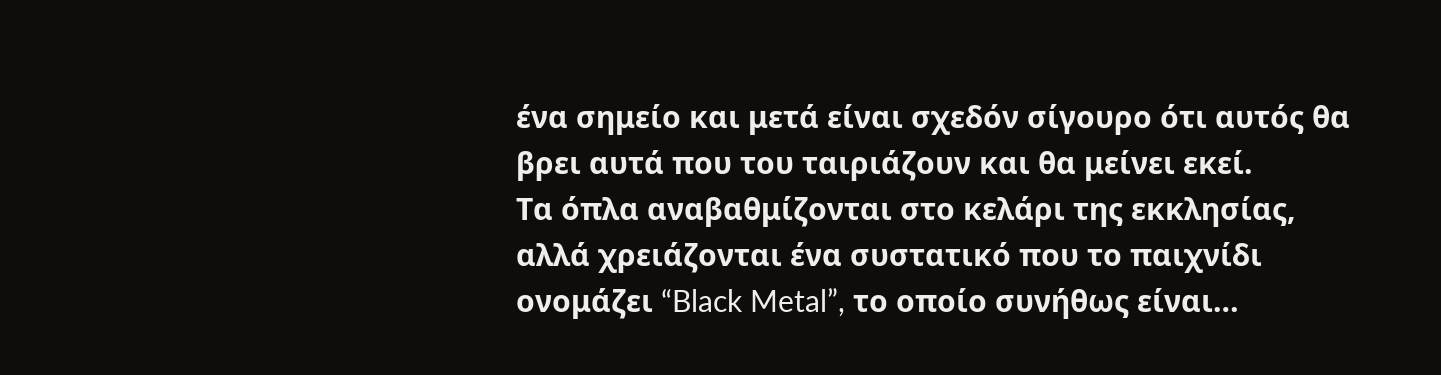ένα σημείο και μετά είναι σχεδόν σίγουρο ότι αυτός θα βρει αυτά που του ταιριάζουν και θα μείνει εκεί.
Τα όπλα αναβαθμίζονται στο κελάρι της εκκλησίας, αλλά χρειάζονται ένα συστατικό που το παιχνίδι ονομάζει “Black Metal”, το οποίο συνήθως είναι…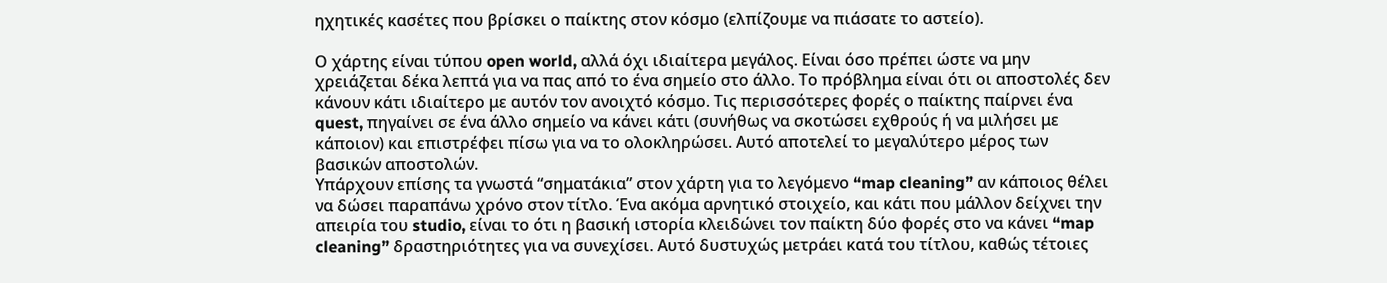ηχητικές κασέτες που βρίσκει ο παίκτης στον κόσμο (ελπίζουμε να πιάσατε το αστείο).

Ο χάρτης είναι τύπου open world, αλλά όχι ιδιαίτερα μεγάλος. Είναι όσο πρέπει ώστε να μην χρειάζεται δέκα λεπτά για να πας από το ένα σημείο στο άλλο. Το πρόβλημα είναι ότι οι αποστολές δεν κάνουν κάτι ιδιαίτερο με αυτόν τον ανοιχτό κόσμο. Τις περισσότερες φορές ο παίκτης παίρνει ένα quest, πηγαίνει σε ένα άλλο σημείο να κάνει κάτι (συνήθως να σκοτώσει εχθρούς ή να μιλήσει με κάποιον) και επιστρέφει πίσω για να το ολοκληρώσει. Αυτό αποτελεί το μεγαλύτερο μέρος των βασικών αποστολών.
Υπάρχουν επίσης τα γνωστά “σηματάκια” στον χάρτη για το λεγόμενο “map cleaning” αν κάποιος θέλει να δώσει παραπάνω χρόνο στον τίτλο. Ένα ακόμα αρνητικό στοιχείο, και κάτι που μάλλον δείχνει την απειρία του studio, είναι το ότι η βασική ιστορία κλειδώνει τον παίκτη δύο φορές στο να κάνει “map cleaning” δραστηριότητες για να συνεχίσει. Αυτό δυστυχώς μετράει κατά του τίτλου, καθώς τέτοιες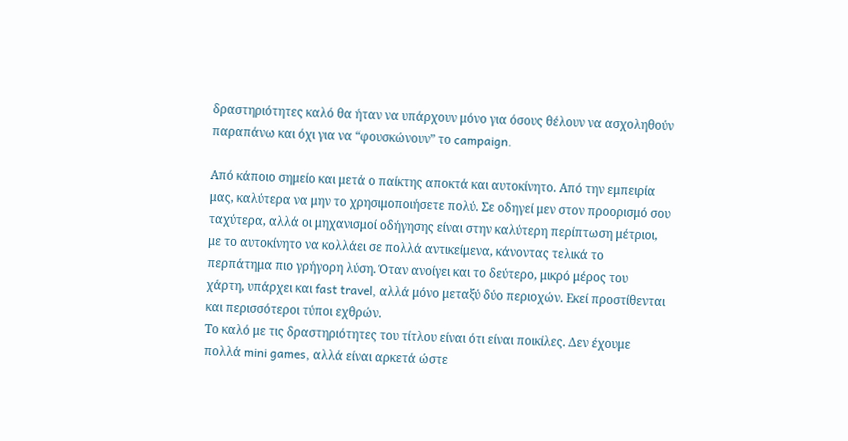δραστηριότητες καλό θα ήταν να υπάρχουν μόνο για όσους θέλουν να ασχοληθούν παραπάνω και όχι για να “φουσκώνουν” το campaign.

Από κάποιο σημείο και μετά ο παίκτης αποκτά και αυτοκίνητο. Από την εμπειρία μας, καλύτερα να μην το χρησιμοποιήσετε πολύ. Σε οδηγεί μεν στον προορισμό σου ταχύτερα, αλλά οι μηχανισμοί οδήγησης είναι στην καλύτερη περίπτωση μέτριοι, με το αυτοκίνητο να κολλάει σε πολλά αντικείμενα, κάνοντας τελικά το περπάτημα πιο γρήγορη λύση. Όταν ανοίγει και το δεύτερο, μικρό μέρος του χάρτη, υπάρχει και fast travel, αλλά μόνο μεταξύ δύο περιοχών. Εκεί προστίθενται και περισσότεροι τύποι εχθρών.
Το καλό με τις δραστηριότητες του τίτλου είναι ότι είναι ποικίλες. Δεν έχουμε πολλά mini games, αλλά είναι αρκετά ώστε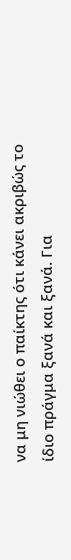να μη νιώθει ο παίκτης ότι κάνει ακριβώς το ίδιο πράγμα ξανά και ξανά. Για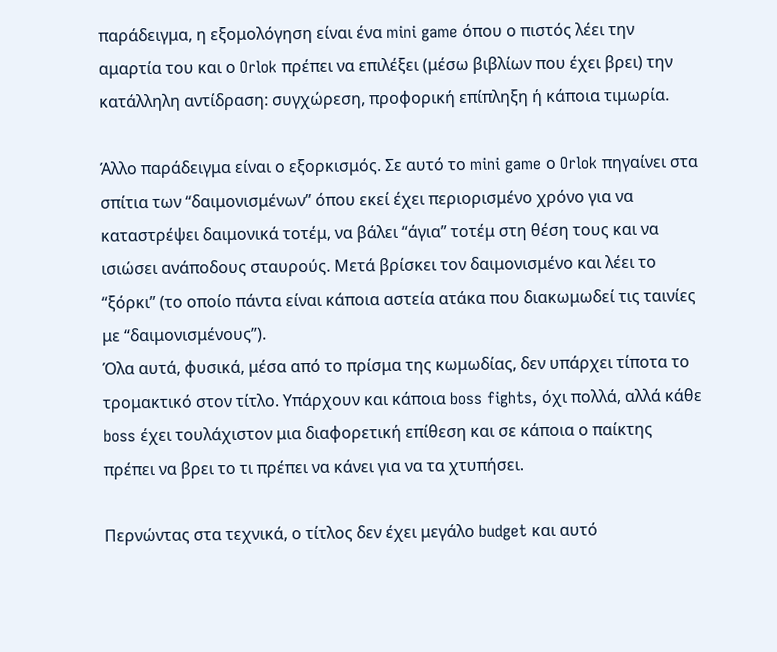παράδειγμα, η εξομολόγηση είναι ένα mini game όπου ο πιστός λέει την αμαρτία του και ο Orlok πρέπει να επιλέξει (μέσω βιβλίων που έχει βρει) την κατάλληλη αντίδραση: συγχώρεση, προφορική επίπληξη ή κάποια τιμωρία.

Άλλο παράδειγμα είναι ο εξορκισμός. Σε αυτό το mini game ο Orlok πηγαίνει στα σπίτια των “δαιμονισμένων” όπου εκεί έχει περιορισμένο χρόνο για να καταστρέψει δαιμονικά τοτέμ, να βάλει “άγια” τοτέμ στη θέση τους και να ισιώσει ανάποδους σταυρούς. Μετά βρίσκει τον δαιμονισμένο και λέει το “ξόρκι” (το οποίο πάντα είναι κάποια αστεία ατάκα που διακωμωδεί τις ταινίες με “δαιμονισμένους”).
Όλα αυτά, φυσικά, μέσα από το πρίσμα της κωμωδίας, δεν υπάρχει τίποτα το τρομακτικό στον τίτλο. Υπάρχουν και κάποια boss fights, όχι πολλά, αλλά κάθε boss έχει τουλάχιστον μια διαφορετική επίθεση και σε κάποια ο παίκτης πρέπει να βρει το τι πρέπει να κάνει για να τα χτυπήσει.

Περνώντας στα τεχνικά, ο τίτλος δεν έχει μεγάλο budget και αυτό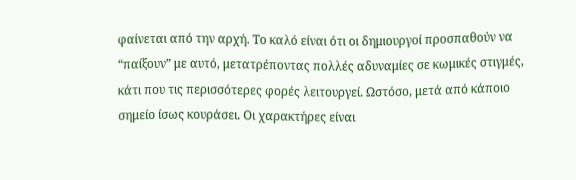φαίνεται από την αρχή. Το καλό είναι ότι οι δημιουργοί προσπαθούν να “παίξουν” με αυτό, μετατρέποντας πολλές αδυναμίες σε κωμικές στιγμές, κάτι που τις περισσότερες φορές λειτουργεί. Ωστόσο, μετά από κάποιο σημείο ίσως κουράσει. Οι χαρακτήρες είναι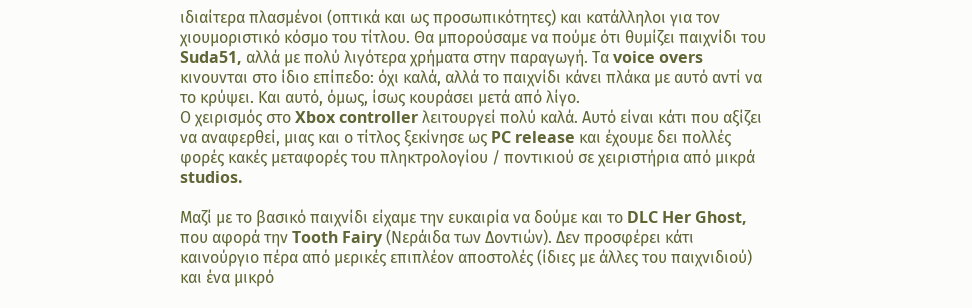ιδιαίτερα πλασμένοι (οπτικά και ως προσωπικότητες) και κατάλληλοι για τον χιουμοριστικό κόσμο του τίτλου. Θα μπορούσαμε να πούμε ότι θυμίζει παιχνίδι του Suda51, αλλά με πολύ λιγότερα χρήματα στην παραγωγή. Τα voice overs κινουνται στο ίδιο επίπεδο: όχι καλά, αλλά το παιχνίδι κάνει πλάκα με αυτό αντί να το κρύψει. Και αυτό, όμως, ίσως κουράσει μετά από λίγο.
Ο χειρισμός στο Xbox controller λειτουργεί πολύ καλά. Αυτό είναι κάτι που αξίζει να αναφερθεί, μιας και ο τίτλος ξεκίνησε ως PC release και έχουμε δει πολλές φορές κακές μεταφορές του πληκτρολογίου / ποντικιού σε χειριστήρια από μικρά studios.

Μαζί με το βασικό παιχνίδι είχαμε την ευκαιρία να δούμε και το DLC Her Ghost, που αφορά την Tooth Fairy (Νεράιδα των Δοντιών). Δεν προσφέρει κάτι καινούργιο πέρα από μερικές επιπλέον αποστολές (ίδιες με άλλες του παιχνιδιού) και ένα μικρό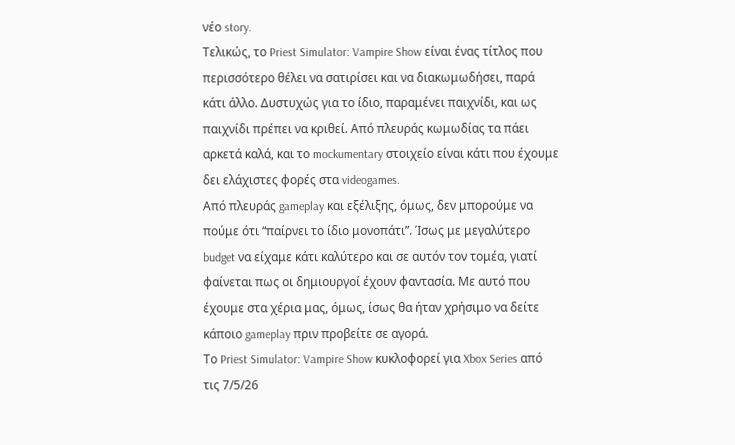νέο story.
Τελικώς, το Priest Simulator: Vampire Show είναι ένας τίτλος που περισσότερο θέλει να σατιρίσει και να διακωμωδήσει, παρά κάτι άλλο. Δυστυχώς για το ίδιο, παραμένει παιχνίδι, και ως παιχνίδι πρέπει να κριθεί. Από πλευράς κωμωδίας τα πάει αρκετά καλά, και το mockumentary στοιχείο είναι κάτι που έχουμε δει ελάχιστες φορές στα videogames.
Από πλευράς gameplay και εξέλιξης, όμως, δεν μπορούμε να πούμε ότι “παίρνει το ίδιο μονοπάτι”. Ίσως με μεγαλύτερο budget να είχαμε κάτι καλύτερο και σε αυτόν τον τομέα, γιατί φαίνεται πως οι δημιουργοί έχουν φαντασία. Με αυτό που έχουμε στα χέρια μας, όμως, ίσως θα ήταν χρήσιμο να δείτε κάποιο gameplay πριν προβείτε σε αγορά.
Το Priest Simulator: Vampire Show κυκλοφορεί για Xbox Series από τις 7/5/26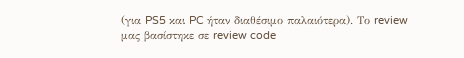(για PS5 και PC ήταν διαθέσιμο παλαιότερα). Το review μας βασίστηκε σε review code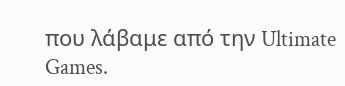που λάβαμε από την Ultimate Games.